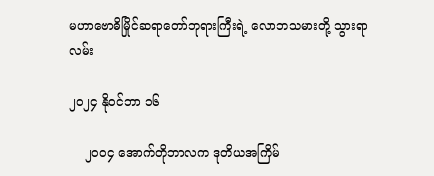မဟာဗောဓိမြိုင်ဆရာတော်ဘုရားကြီးရဲ့ လောဘသမားတို့ သွားရာလမ်း

၂၀၂၄ နိုဝင်ဘာ ၁၆

    ၂၀၀၄ အောက်တိုဘာလက ဒုတိယအကြိမ်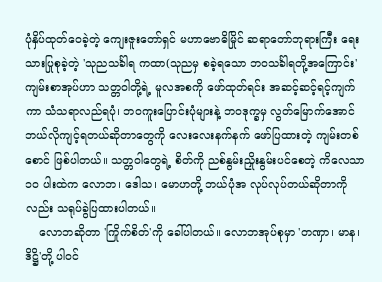ပုံနှိပ်ထုတ်ဝေခဲ့တဲ့ ကျေးဇူးတော်ရှင် မဟာဗောဓိမြိုင် ဆရာတော်ဘုရားကြီး ရေးသားပြုစုခဲ့တဲ့ 'သုညသင်္ခါရ ကထာ(သုညမှ စခဲ့ရသော ဘဝသင်္ခါရတို့အကြောင်း' ကျမ်းစာအုပ်ဟာ သတ္တဝါတို့ရဲ့ မူလအစကို ဖော်ထုတ်ရင်း အဆင့်ဆင့်ရင့်ကျက်ကာ သံသရာလည်ရပုံ၊ ဘဝကူးပြောင်းပုံများနဲ့ ဘဝဒုက္ခမှ လွတ်မြောက်အောင် ဘယ်လိုကျင့်ရတယ်ဆိုတာတွေကို လေးလေးနက်နက် ဖော်ပြထားတဲ့ ကျမ်းတစ်စောင် ဖြစ်ပါတယ်။ သတ္တဝါတွေရဲ့ စိတ်ကို ညစ်နွမ်းညှိုးနွမ်းပင်စေတဲ့ ကိလေသာ ၁၀ ပါးထဲက လောဘ၊ ဒေါသ၊ မောဟတို့ ဘယ်ပုံအ လုပ်လုပ်တယ်ဆိုတာကိုလည်း သရုပ်ခွဲပြထားပါတယ်။
    လောဘဆိုတာ 'ကြိုက်စိတ်'ကို ခေါ်ပါတယ်။ လောဘအုပ်စုမှာ 'တဏှာ၊ မာန၊ ဒိဋ္ဌိ'တို့ ပါဝင်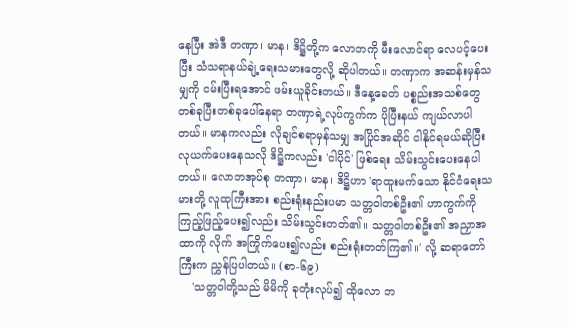နေပြီး အဲဒီ တဏှာ၊ မာန၊ ဒိဋ္ဌိတို့က လောဘကို မီးလောင်ရာ လေပင့်ပေးပြီး သံသရာနယ်ချဲ့ရေးသမားတွေလို့ ဆိုပါတယ်။ တဏှာက အဆန်းမှန်သမျှကို ငမ်းပြီးရအောင် ဖမ်းယူခိုင်းတယ်။ ဒီနေ့ခေတ် ပစ္စည်းအသစ်တွေ တစ်ခုပြီးတစ်ခုပေါ်နေရာ တဏှာရဲ့လုပ်ကွက်က ပိုပြီးနယ် ကျယ်လာပါတယ်။ မာနကလည်း လိုချင်စရာမှန်သမျှ အပြိုင်အဆိုင် ငါနိုင်ရမယ်ဆိုပြီး လုယက်ပေးနေသလို ဒိဋ္ဌိကလည်း 'ငါပိုင်' ဖြစ်ရေး သိမ်းသွင်းပေးနေပါတယ်။ လောဘအုပ်စု တဏှာ၊ မာန၊ ဒိဋ္ဌိဟာ 'ရာထူးမက်သော နိုင်ငံရေးသမားတို့ လူထုကြီးအား စည်းရုံးနည်းပမာ သတ္တဝါတစ်ဦး၏ ဟာကွက်ကို ကြည့်ဖြည့်ပေး၍လည်း သိမ်းသွင်းတတ်၏။ သတ္တဝါတစ်ဦး၏ အညှာအထာကို လိုက် အကြိုက်ပေး၍လည်း စည်းရုံးတတ်ကြ၏။' လို့ ဆရာတော်ကြီးက ညွှန်ပြပါတယ်။ (စာ-၆၉)
    'သတ္တဝါတို့သည် မိမိကို ခုတုံးလုပ်၍ ထိုလော ဘ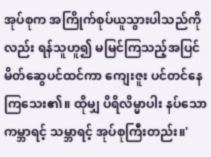အုပ်စုက အကြိုက်စုပ်ယူသွားပါသည်ကိုလည်း ရန်သူဟူ၍ မမြင်ကြသည့်အပြင် မိတ်ဆွေပင်ထင်ကာ ကျေးဇူး ပင်တင်နေကြသေး၏။ ထိုမျှ ပိရိလိမ္မာပါး နပ်သော ကမ္ဘာရင့် သမ္ဘာရင့် အုပ်စုကြီးတည်း။'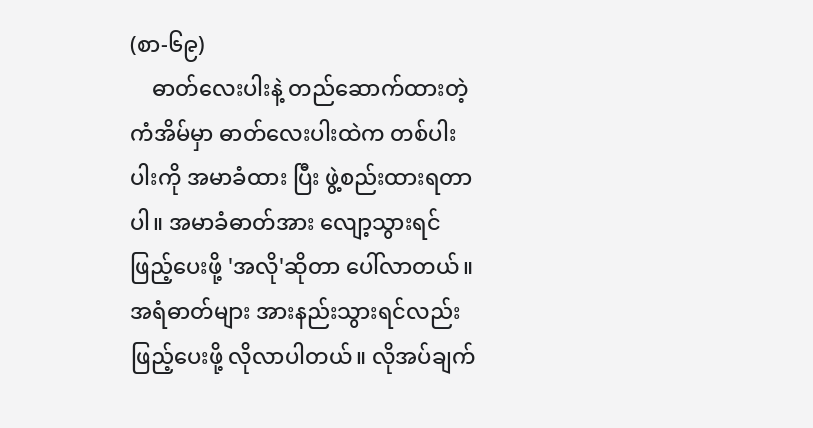(စာ-၆၉)
    ဓာတ်လေးပါးနဲ့ တည်ဆောက်ထားတဲ့ကံအိမ်မှာ ဓာတ်လေးပါးထဲက တစ်ပါးပါးကို အမာခံထား ပြီး ဖွဲ့စည်းထားရတာပါ။ အမာခံဓာတ်အား လျော့သွားရင် ဖြည့်ပေးဖို့ 'အလို'ဆိုတာ ပေါ်လာတယ်။ အရံဓာတ်များ အားနည်းသွားရင်လည်း ဖြည့်ပေးဖို့ လိုလာပါတယ်။ လိုအပ်ချက်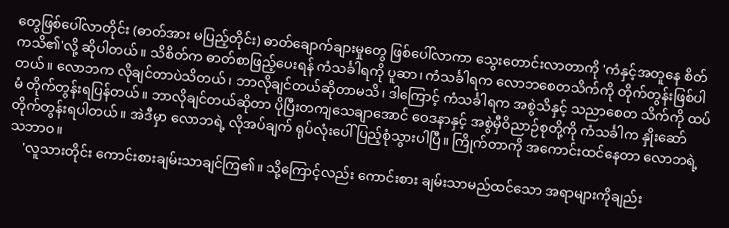တွေဖြစ်ပေါ်လာတိုင်း (ဓာတ်အား မပြည့်တိုင်း) ဓာတ်ချောက်ချားမှုတွေ ဖြစ်ပေါ်လာကာ သွေးတောင်းလာတာကို 'ကံနှင့်အတူနေ စိတ်ကသိ၏'လို့ ဆိုပါတယ်။ သိစိတ်က ဓာတ်စာဖြည့်ပေးရန် ကံသင်္ခါရကို ပူဆာ၊ ကံသင်္ခါရက လောဘစေတသိက်ကို တိုက်တွန်းဖြစ်ပါတယ်။ လောဘက လိုချင်တာပဲသိတယ်၊ ဘာလိုချင်တယ်ဆိုတာမသိ၊ ဒါကြောင့် ကံသင်္ခါရက အစွဲသိနှင့် သညာစေတ သိက်ကို ထပ်မံ တိုက်တွန်းရပြန်တယ်။ ဘာလိုချင်တယ်ဆိုတာ ပိုပြီးတကျသေချာအောင် ဝေဒနာနှင့် အစွဲမှီဝိညာဉ်စုတို့ကို ကံသင်္ခါက နှိုးဆော်တိုက်တွန်းရပါတယ်။ အဲဒီမှာ လောဘရဲ့ လိုအပ်ချက် ရုပ်လုံးပေါ် ပြည့်စုံသွားပါပြီ။ ကြိုက်တာကို အကောင်းထင်နေတာ လောဘရဲ့သဘာဝ။
    'လူသားတိုင်း ကောင်းစားချမ်းသာချင်ကြ၏။ သို့ကြောင့်လည်း ကောင်းစား ချမ်းသာမည်ထင်သော အရာများကိုချည်း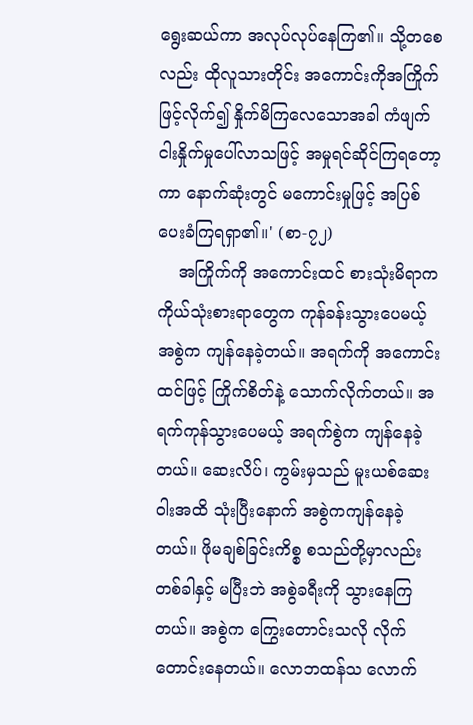ရွေးဆယ်ကာ အလုပ်လုပ်နေကြ၏။ သို့တစေလည်း ထိုလူသားတိုင်း အကောင်းကိုအကြိုက်ဖြင့်လိုက်၍ နှိုက်မိကြလေသောအခါ ကံဖျက်ငါးနှိုက်မှုပေါ်လာသဖြင့် အမှုရင်ဆိုင်ကြရတော့ကာ နောက်ဆုံးတွင် မကောင်းမှုဖြင့် အပြစ်ပေးခံကြရရှာ၏။' (စာ-၇၂)
    အကြိုက်ကို အကောင်းထင် စားသုံးမိရာက ကိုယ်သုံးစားရာတွေက ကုန်ခန်းသွားပေမယ့် အစွဲက ကျန်နေခဲ့တယ်။ အရက်ကို အကောင်းထင်ဖြင့် ကြိုက်စိတ်နဲ့ သောက်လိုက်တယ်။ အရက်ကုန်သွားပေမယ့် အရက်စွဲက ကျန်နေခဲ့တယ်။ ဆေးလိပ်၊ ကွမ်းမှသည် မူးယစ်ဆေးဝါးအထိ သုံးပြီးနောက် အစွဲကကျန်နေခဲ့တယ်။ ဖိုမချစ်ခြင်းကိစ္စ စသည်တို့မှာလည်း တစ်ခါနှင့် မပြီးဘဲ အစွဲခရီးကို သွားနေကြတယ်။ အစွဲက ကြွေးတောင်းသလို လိုက်တောင်းနေတယ်။ လောဘထန်သ လောက်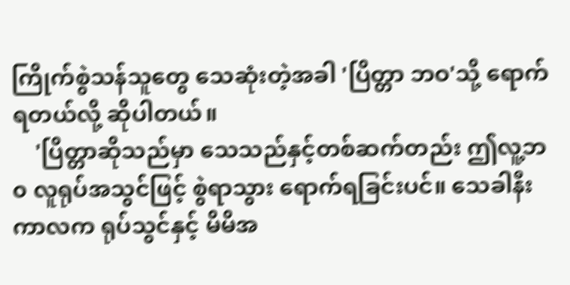ကြိုက်စွဲသန်သူတွေ သေဆုံးတဲ့အခါ 'ပြိတ္တာ ဘဝ'သို့ ရောက်ရတယ်လို့ ဆိုပါတယ်။
    'ပြိတ္တာဆိုသည်မှာ သေသည်နှင့်တစ်ဆက်တည်း ဤလူ့ဘ၀ လူရုပ်အသွင်ဖြင့် စွဲရာသွား ရောက်ရခြင်းပင်။ သေခါနီးကာလက ရုပ်သွင်နှင့် မိမိအ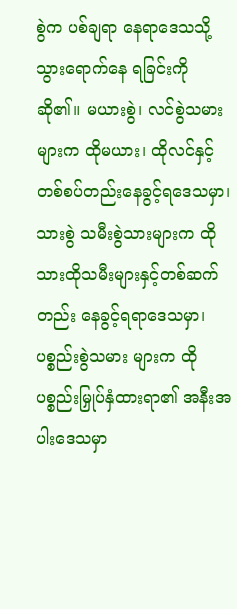စွဲက ပစ်ချရာ နေရာဒေသသို့ သွားရောက်နေ ရခြင်းကို ဆို၏။ မယားစွဲ၊ လင်စွဲသမားများက ထိုမယား၊ ထိုလင်နှင့် တစ်စပ်တည်းနေခွင့်ရဒေသမှာ၊ သားစွဲ သမီးစွဲသားများက ထိုသားထိုသမီးများနှင့်တစ်ဆက်တည်း နေခွင့်ရရာဒေသမှာ၊ ပစ္စည်းစွဲသမား များက ထိုပစ္စည်းမြှုပ်နှံထားရာ၏ အနီးအပါးဒေသမှာ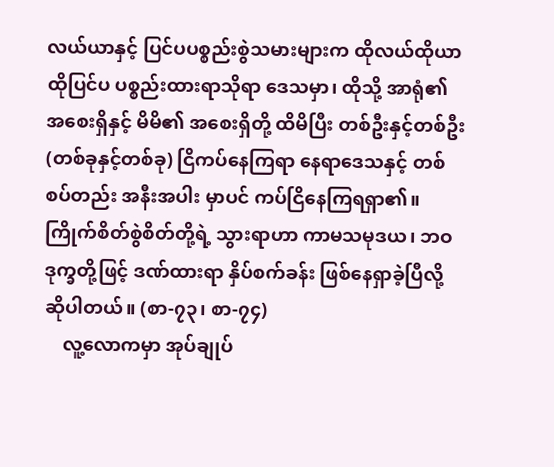လယ်ယာနှင့် ပြင်ပပစ္စည်းစွဲသမားများက ထိုလယ်ထိုယာထိုပြင်ပ ပစ္စည်းထားရာသိုရာ ဒေသမှာ၊ ထိုသို့ အာရုံ၏ အစေးရှိနှင့် မိမိ၏ အစေးရှိတို့ ထိမိပြီး တစ်ဦးနှင့်တစ်ဦး (တစ်ခုနှင့်တစ်ခု) ငြိကပ်နေကြရာ နေရာဒေသနှင့် တစ်စပ်တည်း အနီးအပါး မှာပင် ကပ်ငြိနေကြရရှာ၏။ ကြိုက်စိတ်စွဲစိတ်တို့ရဲ့ သွားရာဟာ ကာမသမုဒယ၊ ဘဝဒုက္ခတို့ဖြင့် ဒဏ်ထားရာ နှိပ်စက်ခန်း ဖြစ်နေရှာခဲ့ပြီလို့ ဆိုပါတယ်။ (စာ-၇၃၊ စာ-၇၄)
    လူ့လောကမှာ အုပ်ချုပ်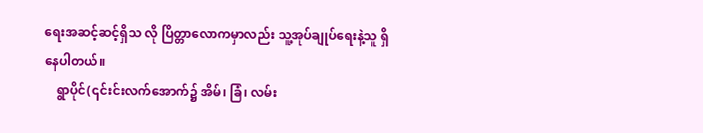ရေးအဆင့်ဆင့်ရှိသ လို ပြိတ္တာလောကမှာလည်း သူ့အုပ်ချုပ်ရေးနဲ့သူ ရှိနေပါတယ်။
    ရွာပိုင်(၎င်းင်းလက်အောက်၌ အိမ်၊ ခြံ၊ လမ်း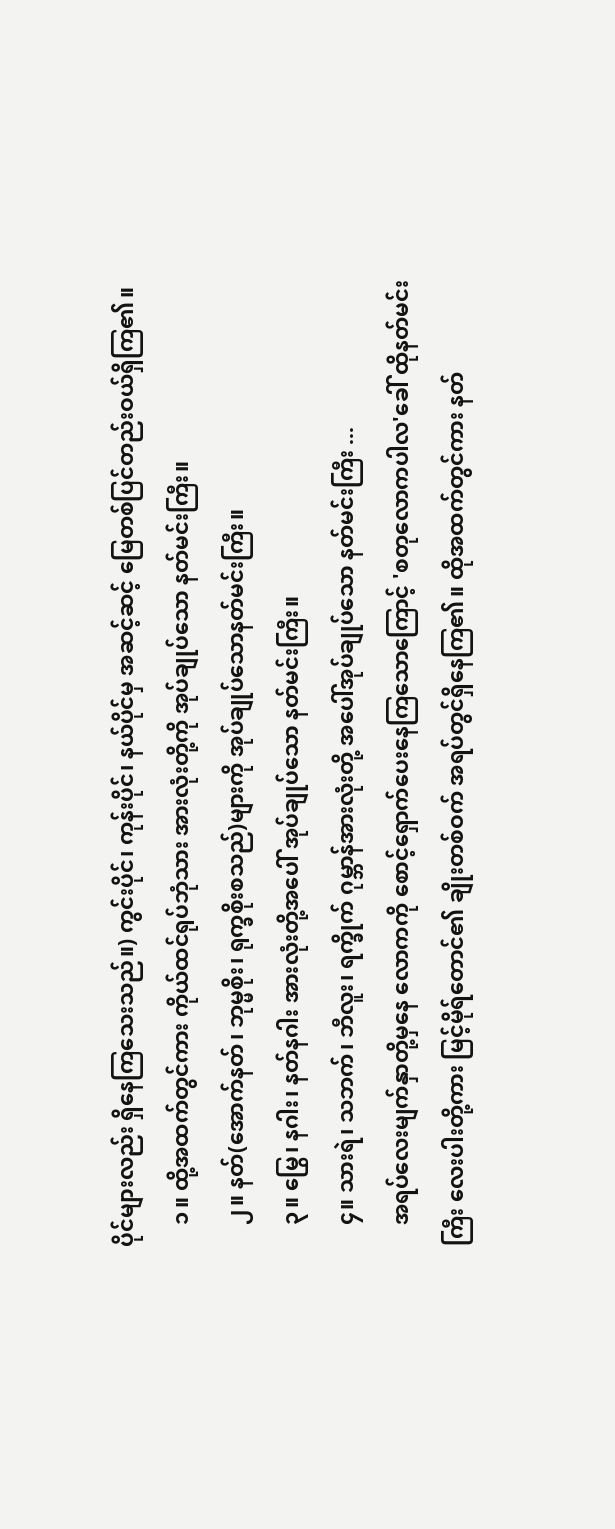ပိုင်များလည်း ရှိနေကြသေးသည်။) ကွင်းပိုင်၊ ကုန်းပိုင်၊ နယ်ပိုင်မှ အဆင့်ဆင့် မြေတစ်ပြင်တည်းဝယ်ရှိကြ၏။
    ၁။ ထို့အထက်တွင်ကား ကိုယ်ထင်ရုပ်ဘုံသား အားလုံးတို့ကို အုပ်ချုပ်သော နတ်မင်းကြီး။
    ၂။ နတ်(အောက်နတ်၊ ဘုမ္မစိုး၊ ရုက္ခစိုးစသည်)များကို အုပ်ချုပ်သောနတ်မင်းကြီး။
    ၃။ မြွေ၊ နဂါး၊ နတ်နဂါး အားလုံးတို့အပေါ် အုပ်ချုပ်သော နတ်မင်းကြီး။
    ၄။ သားရဲ၊ သဘက်၊ ဘီလူး၊ ရက္ခိုက် ဂုမ္ဘာန်အားလုံးတို့ အပေါ်အုပ်ချုပ်သော နတ်မင်းကြီး ...
    အရပ်လေးမျက်နှာတို့မှနေ လောကကို စောင့်ရှောက်ပေးနေကြသောကြောင့် 'စတုလောကပါလ'ခေါ် ထိုနတ်မင်းကြီး လေးပါးတို့ကား မြင့်မိုရ်တောင်၏ ချိုးတစ်ဝက် အရပ်တွင်ရှိနေကြ၏။ ထိုအထက်တွင်ကား နတ်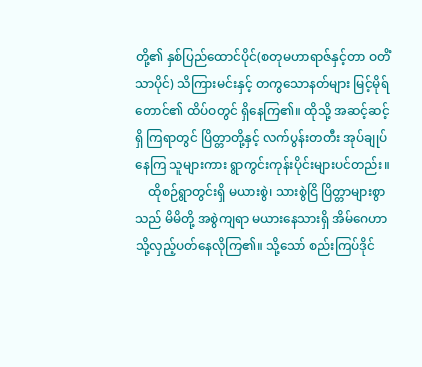တို့၏ နှစ်ပြည်ထောင်ပိုင်(စတုမဟာရာဇ်နှင့်တာ ဝတိံသာပိုင်) သိကြားမင်းနှင့် တကွသောနတ်များ မြင့်မိုရ် တောင်၏ ထိပ်ဝတွင် ရှိနေကြ၏။ ထိုသို့ အဆင့်ဆင့်ရှိ ကြရာတွင် ပြိတ္တာတို့နှင့် လက်ပွန်းတတီး အုပ်ချုပ်နေကြ သူများကား ရွာကွင်းကုန်းပိုင်းများပင်တည်း။
    ထိုစဉ်ရွာတွင်းရှိ မယားစွဲ၊ သားစွဲငြိ ပြိတ္တာများစွာသည် မိမိတို့ အစွဲကျရာ မယားနေသားရှိ အိမ်ဂေဟာ သို့လှည့်ပတ်နေလိုကြ၏။ သို့သော် စည်းကြပ်ဒိုင်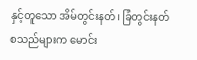နှင့်တူသော အိမ်တွင်းနတ်၊ ခြံတွင်းနတ် စသည်များက မောင်း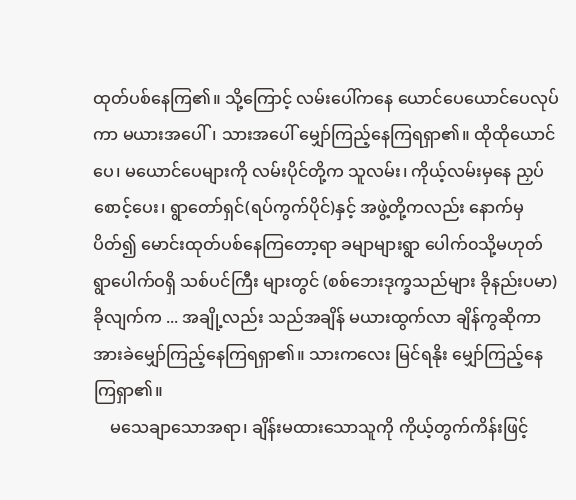ထုတ်ပစ်နေကြ၏။ သို့ကြောင့် လမ်းပေါ်ကနေ ယောင်ပေယောင်ပေလုပ်ကာ မယားအပေါ်၊ သားအပေါ် မျှော်ကြည့်နေကြရရှာ၏။ ထိုထိုယောင်ပေ၊ မယောင်ပေများကို လမ်းပိုင်တို့က သူလမ်း၊ ကိုယ့်လမ်းမှနေ ညှပ်စောင့်ပေး၊ ရွာတော်ရှင်(ရပ်ကွက်ပိုင်)နှင့် အဖွဲ့တို့ကလည်း နောက်မှ ပိတ်၍ မောင်းထုတ်ပစ်နေကြတော့ရာ ခမျာများရွာ ပေါက်၀သို့မဟုတ် ရွာပေါက်ဝရှိ သစ်ပင်ကြီး များတွင် (စစ်ဘေးဒုက္ခသည်များ ခိုနည်းပမာ)ခိုလျက်က ... အချို့လည်း သည်အချိန် မယားထွက်လာ ချိန်ကွဆိုကာ အားခဲမျှော်ကြည့်နေကြရရှာ၏။ သားကလေး မြင်ရနိုး မျှော်ကြည့်နေကြရှာ၏။
    မသေချာသောအရာ၊ ချိန်းမထားသောသူကို ကိုယ့်တွက်ကိန်းဖြင့်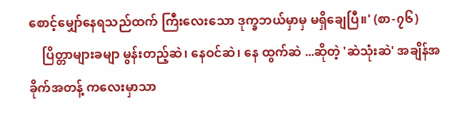စောင့်မျှော်နေရသည်ထက် ကြီးလေးသော ဒုက္ခဘယ်မှာမှ မရှိချေပြီ။' (စာ-၇၆)
    ပြိတ္တာများခမျာ မွန်းတည့်ဆဲ၊ နေဝင်ဆဲ၊ နေ ထွက်ဆဲ ...ဆိုတဲ့ 'ဆဲသုံးဆဲ' အချိန်အခိုက်အတန့် ကလေးမှာသာ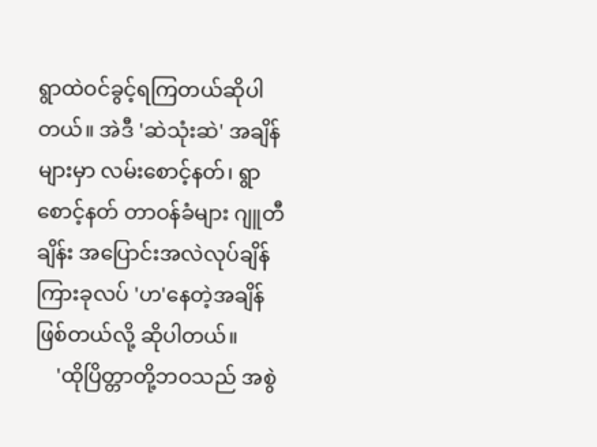ရွာထဲဝင်ခွင့်ရကြတယ်ဆိုပါတယ်။ အဲဒီ 'ဆဲသုံးဆဲ' အချိန်များမှာ လမ်းစောင့်နတ်၊ ရွာစောင့်နတ် တာဝန်ခံများ ဂျူတီချိန်း အပြောင်းအလဲလုပ်ချိန် ကြားခုလပ် 'ဟ'နေတဲ့အချိန် ဖြစ်တယ်လို့ ဆိုပါတယ်။
    'ထိုပြိတ္တာတို့ဘဝသည် အစွဲ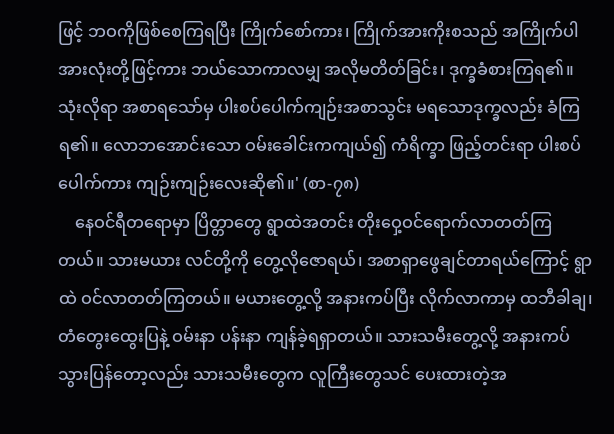ဖြင့် ဘဝကိုဖြစ်စေကြရပြီး ကြိုက်စော်ကား၊ ကြိုက်အားကိုးစသည် အကြိုက်ပါအားလုံးတို့ဖြင့်ကား ဘယ်သောကာလမျှ အလိုမတိတ်ခြင်း၊ ဒုက္ခခံစားကြရ၏။ သုံးလိုရာ အစာရသော်မှ ပါးစပ်ပေါက်ကျဉ်းအစာသွင်း မရသောဒုက္ခလည်း ခံကြရ၏။ လောဘအောင်းသော ဝမ်းခေါင်းကကျယ်၍ ကံရိက္ခာ ဖြည့်တင်းရာ ပါးစပ်ပေါက်ကား ကျဉ်းကျဉ်းလေးဆို၏။' (စာ-၇၈)
    နေဝင်ရီတရောမှာ ပြိတ္တာတွေ ရွာထဲအတင်း တိုးဝှေ့ဝင်ရောက်လာတတ်ကြတယ်။ သားမယား လင်တို့ကို တွေ့လိုဇောရယ်၊ အစာရှာဖွေချင်တာရယ်ကြောင့် ရွာထဲ ဝင်လာတတ်ကြတယ်။ မယားတွေ့လို့ အနားကပ်ပြီး လိုက်လာကာမှ ထဘီခါချ၊ တံတွေးထွေးပြနဲ့ ဝမ်းနာ ပန်းနာ ကျန်ခဲ့ရရှာတယ်။ သားသမီးတွေ့လို့ အနားကပ် သွားပြန်တော့လည်း သားသမီးတွေက လူကြီးတွေသင် ပေးထားတဲ့အ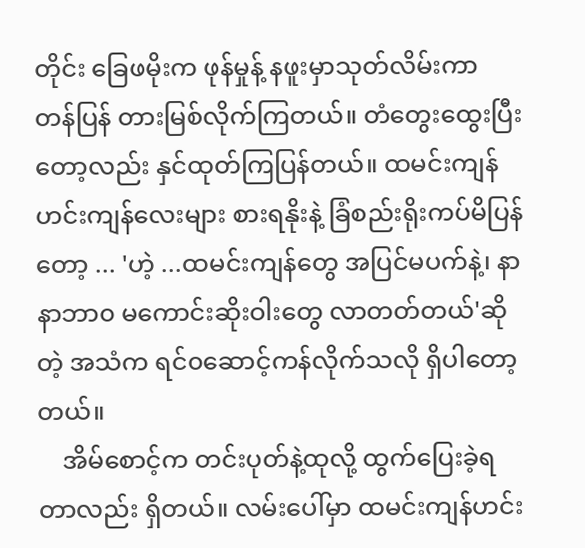တိုင်း ခြေဖမိုးက ဖုန်မှုန့် နဖူးမှာသုတ်လိမ်းကာ တန်ပြန် တားမြစ်လိုက်ကြတယ်။ တံတွေးထွေးပြီး တော့လည်း နှင်ထုတ်ကြပြန်တယ်။ ထမင်းကျန် ဟင်းကျန်လေးများ စားရနိုးနဲ့ ခြံစည်းရိုးကပ်မိပြန်တော့ ... 'ဟဲ့ ...ထမင်းကျန်တွေ အပြင်မပက်နဲ့၊ နာနာဘာ၀ မကောင်းဆိုးဝါးတွေ လာတတ်တယ်'ဆိုတဲ့ အသံက ရင်၀ဆောင့်ကန်လိုက်သလို ရှိပါတော့တယ်။
    အိမ်စောင့်က တင်းပုတ်နဲ့ထုလို့ ထွက်ပြေးခဲ့ရတာလည်း ရှိတယ်။ လမ်းပေါ်မှာ ထမင်းကျန်ဟင်း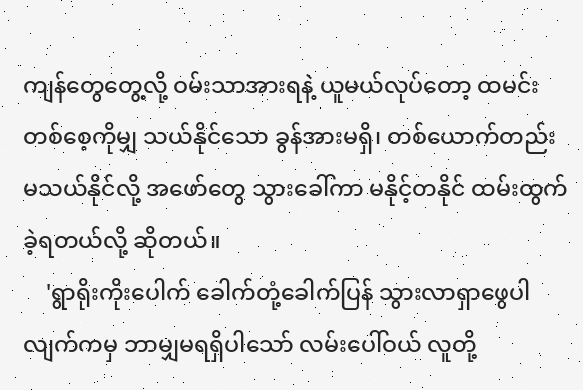ကျန်တွေတွေ့လို့ ဝမ်းသာအားရနဲ့ ယူမယ်လုပ်တော့ ထမင်းတစ်စေ့ကိုမျှ သယ်နိုင်သော ခွန်အားမရှိ၊ တစ်ယောက်တည်း မသယ်နိုင်လို့ အဖော်တွေ သွားခေါ်ကာ မနိုင့်တနိုင် ထမ်းထွက်ခဲ့ရတယ်လို့ ဆိုတယ်။
    'ရွာရိုးကိုးပေါက် ခေါက်တုံ့ခေါက်ပြန် သွားလာရှာဖွေပါလျက်ကမှ ဘာမျှမရရှိပါသော် လမ်းပေါ်ဝယ် လူတို့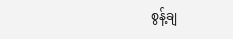စွန့်ချ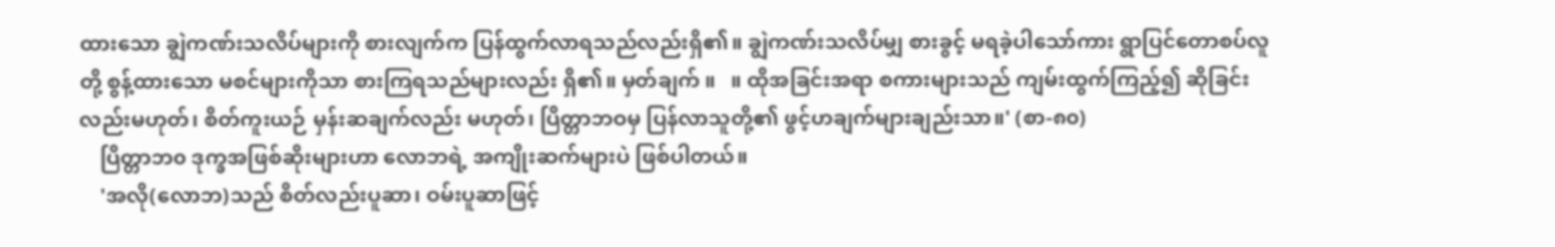ထားသော ချွဲကဏ်းသလိပ်များကို စားလျက်က ပြန်ထွက်လာရသည်လည်းရှိ၏။ ချွဲကဏ်းသလိပ်မျှ စားခွင့် မရခဲ့ပါသော်ကား ရွာပြင်တောစပ်လူတို့ စွန့်ထားသော မစင်များကိုသာ စားကြရသည်များလည်း ရှိ၏။ မှတ်ချက် ။   ။ ထိုအခြင်းအရာ စကားများသည် ကျမ်းထွက်ကြည့်၍ ဆိုခြင်းလည်းမဟုတ်၊ စိတ်ကူးယဉ် မှန်းဆချက်လည်း မဟုတ်၊ ပြိတ္တာဘဝမှ ပြန်လာသူတို့၏ ဖွင့်ဟချက်များချည်းသာ။' (စာ-၈၀)
    ပြိတ္တာဘ၀ ဒုက္ခအဖြစ်ဆိုးများဟာ လောဘရဲ့ အကျိုးဆက်များပဲ ဖြစ်ပါတယ်။
    'အလို(လောဘ)သည် စိတ်လည်းပူဆာ၊ ဝမ်းပူဆာဖြင့်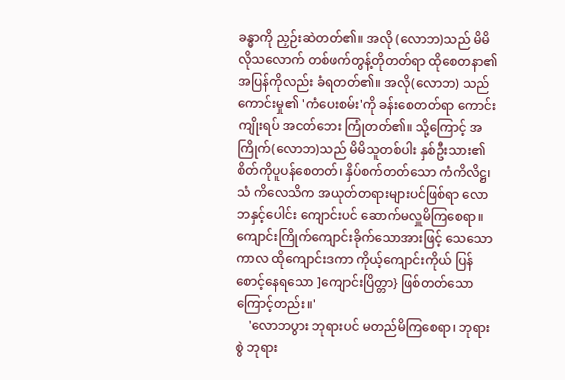ခန္ဓာကို ညှဉ်းဆဲတတ်၏။ အလို (လောဘ)သည် မိမိလိုသလောက် တစ်ဖက်တွန့်တိုတတ်ရာ ထိုစေတနာ၏ အပြန်ကိုလည်း ခံရတတ်၏။ အလို(လောဘ) သည် ကောင်းမှု၏ 'ကံပေးစမ်း'ကို ခန်းစေတတ်ရာ ကောင်းကျိုးရပ် အငတ်ဘေး ကြုံတတ်၏။ သို့ကြောင့် အကြိုက်(လောဘ)သည် မိမိသူတစ်ပါး နှစ်ဦးသား၏ စိတ်ကိုပူပန်စေတတ်၊ နှိပ်စက်တတ်သော ကံကိလိဋ္ဌ၊ သံ ကိလေသိက အယုတ်တရားများပင်ဖြစ်ရာ လောဘနှင့်ပေါင်း ကျောင်းပင် ဆောက်မလှူမိကြစေရာ။ ကျောင်းကြိုက်ကျောင်းခိုက်သောအားဖြင့် သေသောကာလ ထိုကျောင်းဒကာ ကိုယ့်ကျောင်းကိုယ် ပြန်စောင့်နေရသော ]ကျောင်းပြိတ္တာ} ဖြစ်တတ်သောကြောင့်တည်း။'
    'လောဘပွား ဘုရားပင် မတည်မိကြစေရာ၊ ဘုရားစွဲ ဘုရား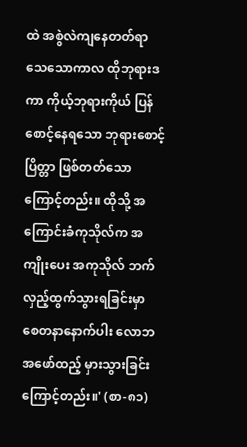ထဲ အစွဲလဲကျနေတတ်ရာ သေသောကာလ ထိုဘုရားဒကာ ကိုယ့်ဘုရားကိုယ် ပြန်စောင့်နေရသော ဘုရားစောင့်ပြိတ္တာ ဖြစ်တတ်သော ကြောင့်တည်း။ ထိုသို့ အကြောင်းခံကုသိုလ်က အကျိုးပေး အကုသိုလ် ဘက်လှည့်ထွက်သွားရခြင်းမှာ စေတနာနောက်ပါး လောဘအဖော်ထည့် မှားသွားခြင်းကြောင့်တည်း။' (စာ-၈၁)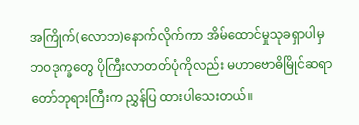အကြိုက်(လောဘ)နောက်လိုက်ကာ အိမ်ထောင်မှုသုခရှာပါမှ ဘဝဒုက္ခတွေ ပိုကြီးလာတတ်ပုံကိုလည်း မဟာဗောဓိမြိုင်ဆရာတော်ဘုရားကြီးက ညွှန်ပြ ထားပါသေးတယ်။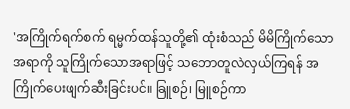'အကြိုက်ရက်စက် ရမ္မက်ထန်သူတို့၏ ထုံးစံသည် မိမိကြိုက်သောအရာကို သူကြိုက်သောအရာဖြင့် သဘောတူလဲလှယ်ကြရန် အကြိုက်ပေးဖျက်ဆီးခြင်းပင်။ ခြူစဉ်၊ မြူစဉ်ကာ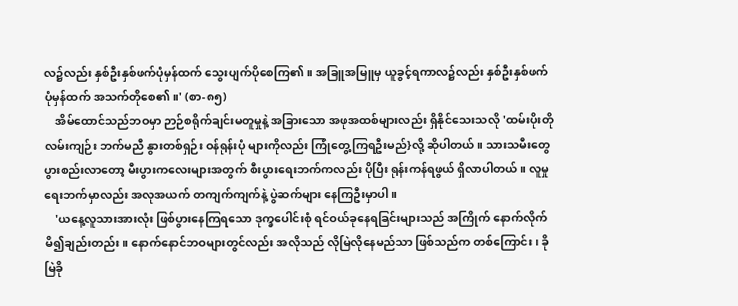လ၌လည်း နှစ်ဦးနှစ်ဖက်ပုံမှန်ထက် သွေးပျက်ပိုစေကြ၏။ အခြူအမြူမှ ယူခွင့်ရကာလ၌လည်း နှစ်ဦးနှစ်ဖက် ပုံမှန်ထက် အသက်တိုစေ၏။' (စာ-၈၅)
    အိမ်ထောင်သည်ဘဝမှာ ဉာဉ်စရိုက်ချင်းမတူမှုနဲ့ အခြားသော အဖုအထစ်များလည်း ရှိနိုင်သေးသလို 'ထမ်းပိုးတို လမ်းကျဉ်း ဘက်မညီ နွားတစ်ရှဉ်း ဝန်ရုန်းပုံ များကိုလည်း ကြုံတွေ့ကြရဦးမည်}လို့ ဆိုပါတယ်။ သားသမီးတွေ ပွားစည်းလာတော့ မီးပွားကလေးများအတွက် စီးပွားရေးဘက်ကလည်း ပိုပြီး ရုန်းကန်ရဖွယ် ရှိလာပါတယ်။ လူမှုရေးဘက်မှာလည်း အလုအယက် တကျက်ကျက်နဲ့ ပွဲဆက်များ နေကြဦးမှာပါ။
    'ယနေ့လူသားအားလုံး ဖြစ်ပွားနေကြရသော ဒုက္ခပေါင်းစုံ ရင်ဝယ်ခုနေရခြင်းများသည် အကြိုက် နောက်လိုက်မိ၍ချည်းတည်း။ နောက်နောင်ဘဝများတွင်လည်း အလိုသည် လိုမြဲလိုနေမည်သာ ဖြစ်သည်က တစ်ကြောင်း၊ ခိုမြဲခို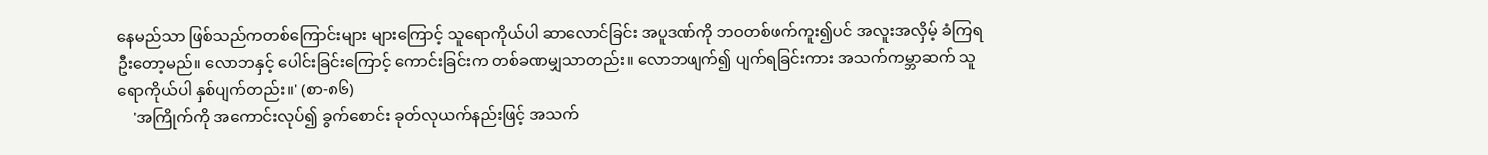နေမည်သာ ဖြစ်သည်ကတစ်ကြောင်းများ များကြောင့် သူရောကိုယ်ပါ ဆာလောင်ခြင်း အပူဒဏ်ကို ဘဝတစ်ဖက်ကူး၍ပင် အလူးအလှိမ့် ခံကြရဦးတော့မည်။ လောဘနှင့် ပေါင်းခြင်းကြောင့် ကောင်းခြင်းက တစ်ခဏမျှသာတည်း။ လောဘဖျက်၍ ပျက်ရခြင်းကား အသက်ကမ္ဘာဆက် သူရောကိုယ်ပါ နှစ်ပျက်တည်း။' (စာ-၈၆)
    'အကြိုက်ကို အကောင်းလုပ်၍ ခွက်စောင်း ခုတ်လုယက်နည်းဖြင့် အသက်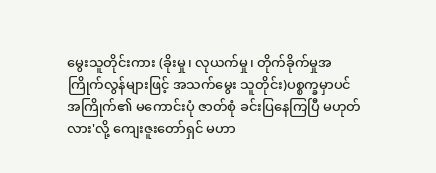မွေးသူတိုင်းကား (ခိုးမှု၊ လုယက်မှု၊ တိုက်ခိုက်မှုအကြိုက်လွန်များဖြင့် အသက်မွေး သူတိုင်း)ပစ္စက္ခမှာပင် အကြိုက်၏ မကောင်းပုံ ဇာတ်စုံ ခင်းပြနေကြပြီ မဟုတ်လား'လို့ ကျေးဇူးတော်ရှင် မဟာ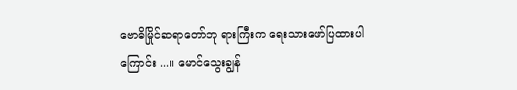ဗောဓိမြိုင်ဆရာတော်ဘု ရားကြီးက ရေးသားဖော်ပြထားပါကြောင်း ...။ မောင်သွေးချွန်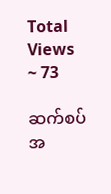Total Views ~ 73

ဆက်စပ်အ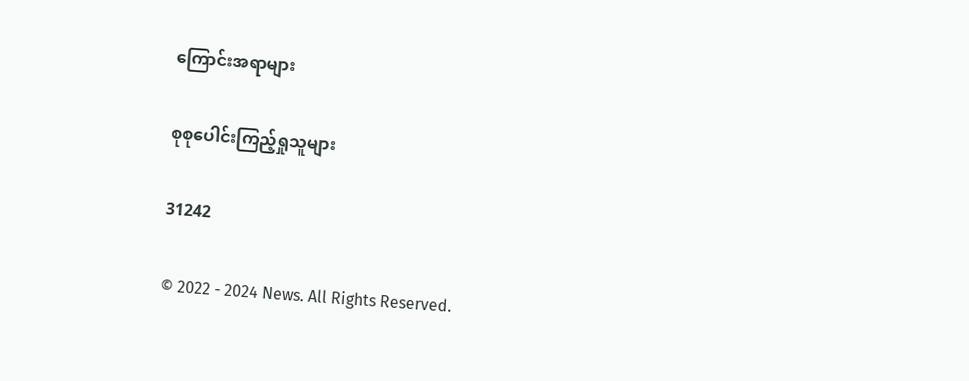ကြောင်းအရာများ

စုစုပေါင်းကြည့်ရှုသူများ

31242

© 2022 - 2024 News. All Rights Reserved.